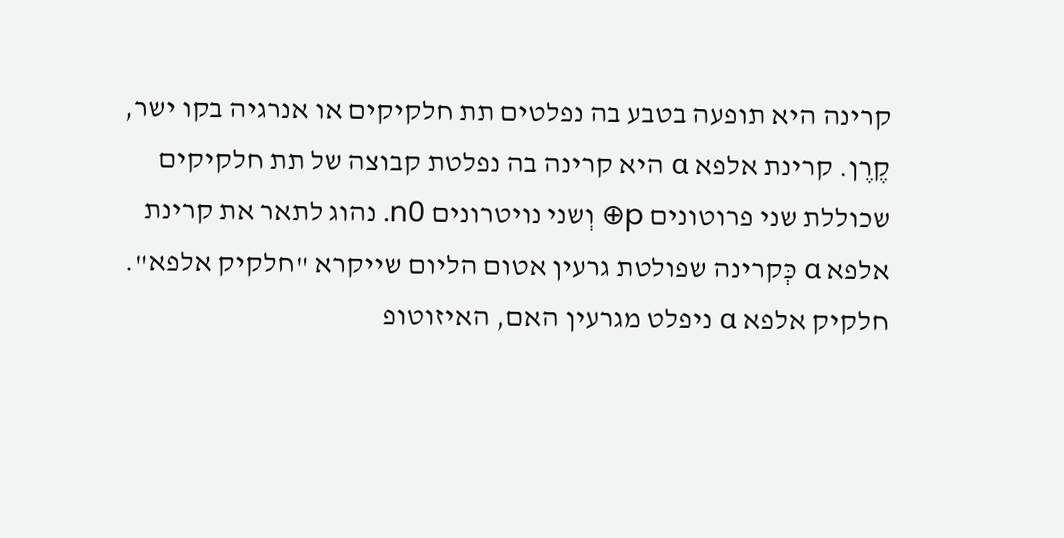קרינה היא תופעה בטבע בה נפלטים תת חלקיקים או אנרגיה בקו ישר, קֶרֶן. קרינת אלפא α היא קרינה בה נפלטת קבוצה של תת חלקיקים שכוללת שני פרוטונים p⊕ וְשני נויטרונים n0. נהוג לתאר את קרינת אלפא α כְּקרינה שפולטת גרעין אטום הליום שייקרא "חלקיק אלפא". חלקיק אלפא α ניפלט מגרעין האם, האיזוטופ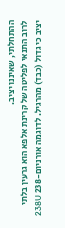ההתחלתי, שאיננו יציב.
לרוב התנאי לפליטה של קרינת אלפא הוא גרעין בלתי יציב כי גדול (כבד) מהרגיל. לדוגמה אורניום-238 238U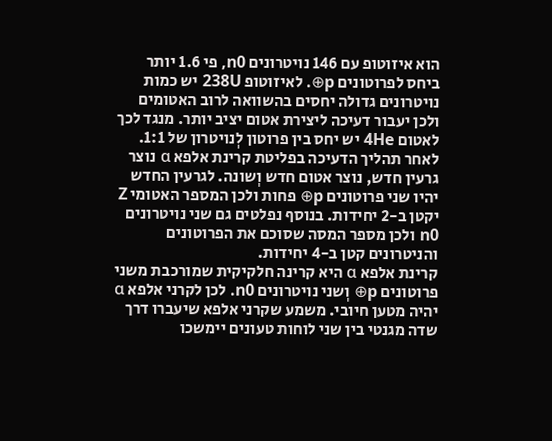הוא איזוטופ עם 146 נויטרונים n0, פי 1.6 יותר ביחס לפרוטונים p⊕. לאיזוטופ 238U יש כמות נויטרונים גדולה יחסים בהשוואה לרוב האטומים ולכן יעבור דעיכה ליצירת אטום יציב יותר. מנגד לכך לאטום 4He יש יחס בין פרוטון לְנויטרון של 1:1.
לאחר תהליך הדעיכה בפליטת קרינת אלפא α נוצר גרעין חדש, נוצר אטום חדש וְשונה. לגרעין החדש יהיו שני פרוטונים p⊕ פחות ולכן המספר האטומי Z יקטן ב-2 יחידות. בנוסף נפלטים גם שני נויטרונים n0 ולכן מספר המסה שסוכם את הפרוטונים והניטרונים קטן ב-4 יחידות.
קרינת אלפא α היא קרינה חלקיקית שמורכבת משני פרוטונים p⊕ וְשני נויטרונים n0. לכן לקרני אלפא α יהיה מטען חיובי. משמע שקרני אלפא שיעברו דרך שדה מגנטי בין שני לוחות טעונים יימשכו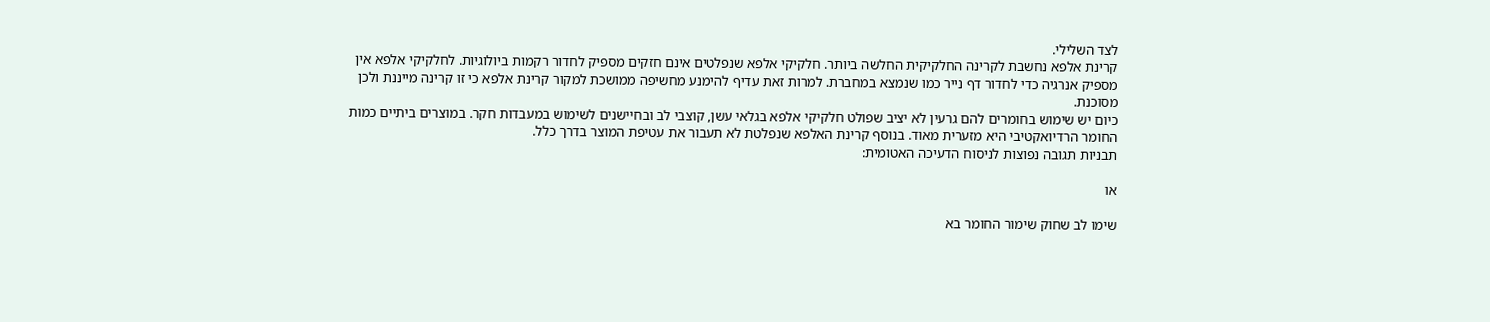לצד השלילי.
קרינת אלפא נחשבת לקרינה החלקיקית החלשה ביותר. חלקיקי אלפא שנפלטים אינם חזקים מספיק לחדור רקמות ביולוגיות. לחלקיקי אלפא אין מספיק אנרגיה כדי לחדור דף נייר כמו שנמצא במחברת. למרות זאת עדיף להימנע מחשיפה ממושכת למקור קרינת אלפא כי זו קרינה מייננת ולכן מסוכנת.
כיום יש שימוש בחומרים להם גרעין לא יציב שפולט חלקיקי אלפא בגלאי עשן, קוצבי לב ובחיישנים לשימוש במעבדות חקר. במוצרים ביתיים כמות החומר הרדיואקטיבי היא מזערית מאוד. בנוסף קרינת האלפא שנפלטת לא תעבור את עטיפת המוצר בדרך כלל.
תבניות תגובה נפוצות לניסוח הדעיכה האטומית:

או

שימו לב שחוק שימור החומר בא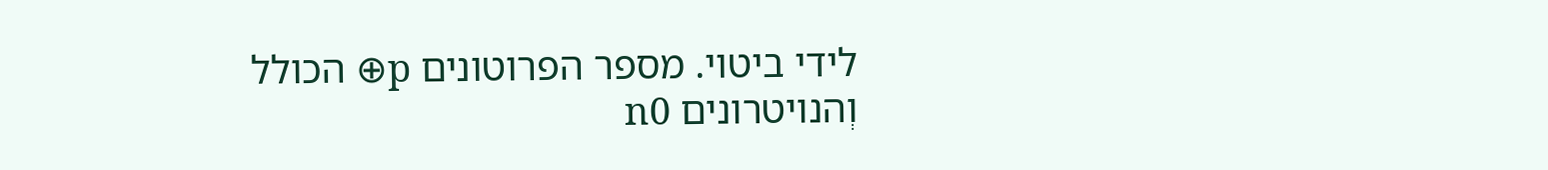לידי ביטוי. מספר הפרוטונים p⊕ הכולל וְהנויטרונים n0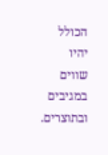הכולל יהיו שווים במגיבים ובתוצרים.